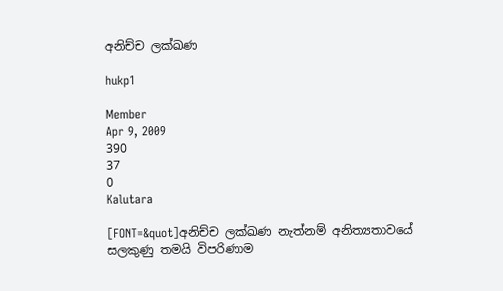අනිච්ච ලක්ඛණ

hukp1

Member
Apr 9, 2009
390
37
0
Kalutara

[FONT=&quot]අනිච්ච ලක්ඛණ නැත්නම් අනිත්‍යතාවයේ සලකුණු තමයි විපරිණාම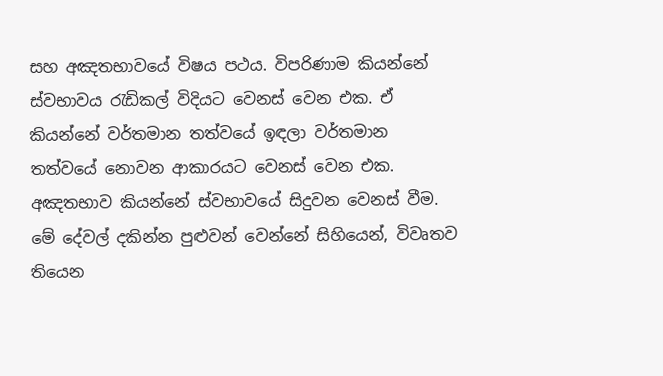සහ අඤතභාවයේ විෂය පථය. විපරිණාම කියන්නේ ස්වභාවය රැඩිකල් විදියට වෙනස් වෙන එක. ඒ කියන්නේ වර්තමාන තත්වයේ ඉඳලා වර්තමාන තත්වයේ නොවන ආකාරයට වෙනස් වෙන එක. අඤතභාව කියන්නේ ස්වභාවයේ සිදුවන වෙනස් වීම. මේ දේවල් දකින්න පුළුවන් වෙන්නේ සිහියෙන්, විවෘතව තියෙන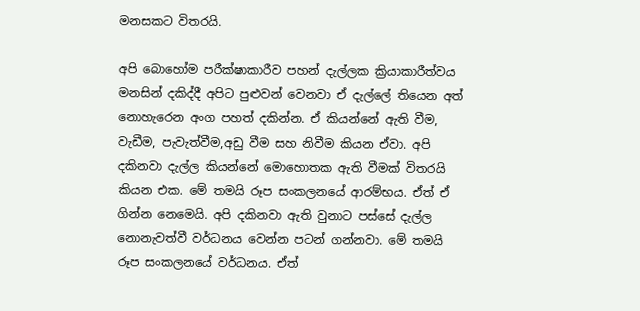මනසකට විතරයි.

අපි බොහෝම පරීක්ෂාකාරීව පහන් දැල්ලක ක්‍රියාකාරීත්වය මනසින් දකිද්දී අපිට පුළුවන් වෙනවා ඒ දැල්ලේ තියෙන අත් නොහැරෙන අංග පහත් දකින්න. ඒ කියන්නේ ඇති වීම, වැඩීම, පැවැත්වීම,අඩු වීම සහ නිවීම කියන ඒවා. අපි දකිනවා දැල්ල කියන්නේ මොහොතක ඇති වීමක් විතරයි කියන එක. මේ තමයි රූප සංකලනයේ ආරම්භය. ඒත් ඒ ගින්න නෙමෙයි. අපි දකිනවා ඇති වුනාට පස්සේ දැල්ල නොනැවත්වී වර්ධනය වෙන්න පටන් ගන්නවා. මේ තමයි රූප සංකලනයේ වර්ධනය. ඒත්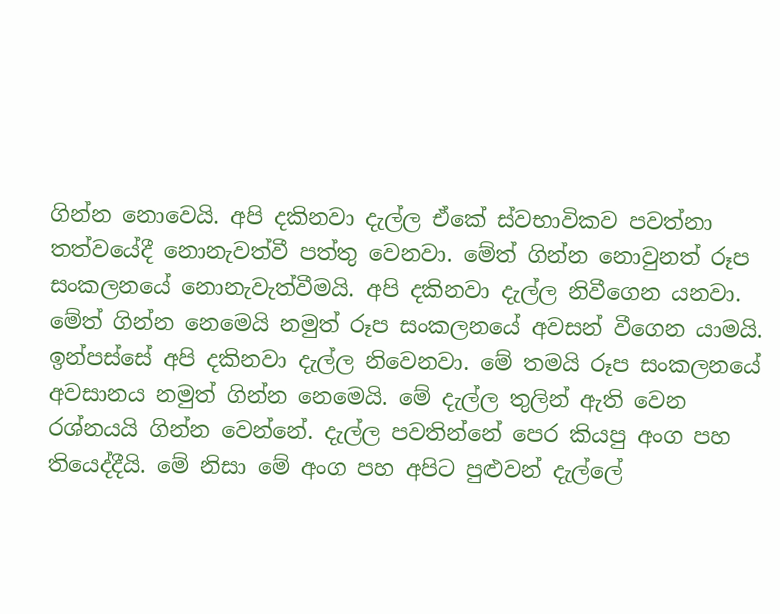ගින්න නොවෙයි. අපි දකිනවා දැල්ල ඒකේ ස්වභාවිකව පවත්නා තත්වයේදී නොනැවත්වී පත්තු වෙනවා. මේත් ගින්න නොවුනත් රූප සංකලනයේ නො‍නැවැත්වීමයි. අපි දකිනවා දැල්ල නිවීගෙන යනවා. මේත් ගින්න නෙමෙයි නමුත් රූප සංකලනයේ අවසන් වීගෙන යාමයි. ඉන්පස්සේ අපි දකිනවා දැල්ල නිවෙනවා. මේ තමයි රූප සංකලනයේ අවසානය නමුත් ගින්න නෙමෙයි. මේ දැල්ල තුලින් ඇති වෙන රශ්නයයි ගින්න වෙන්නේ. දැල්ල පවතින්නේ පෙර කියපු අංග පහ තියෙද්දීයි. මේ නිසා මේ අංග පහ අපිට පුළුවන් දැල්ලේ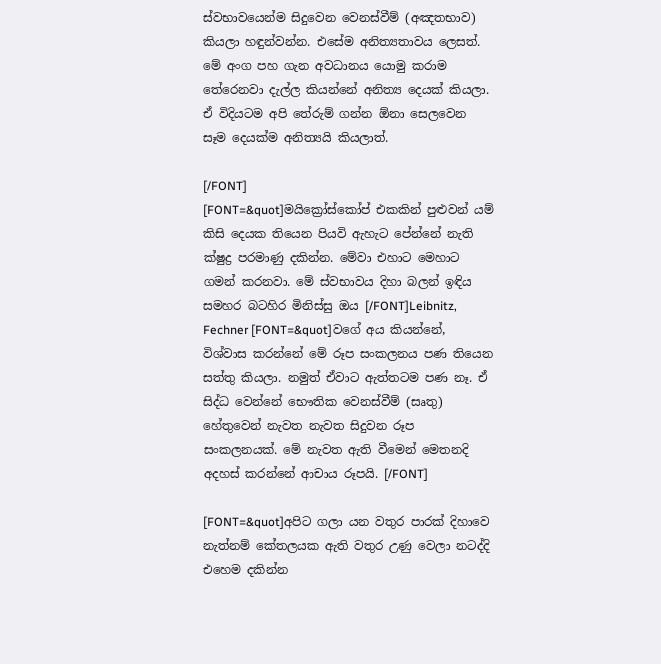ස්වභාවයෙන්ම සිදුවෙන වෙනස්වීම් (අඤතභාව) කියලා හඳුන්වන්න. එ‍සේම අනිත්‍යතාවය ලෙසත්. මේ අංග පහ ගැන අවධානය යොමු කරාම තේරෙනවා දැල්ල කියන්නේ අනිත්‍ය දෙයක් කියලා. ඒ විදියටම අපි තේරුම් ගන්න ඕනා ‍සෙලවෙන සෑම දෙයක්ම අනිත්‍යයි කියලාත්.

[/FONT]
[FONT=&quot]මයික්‍රෝස්කෝප් එකකින් පුළුවන් යම් කිසි දෙයක තියෙන පියවි ඇහැට පේන්නේ නැති ක්ෂුද්‍ර පරමාණු දකින්න. මේවා එහාට මෙහාට ගමන් කරනවා. මේ ස්වභාවය දිහා බලන් ඉඳිය සමහර බටහිර මිනිස්සු ඔය [/FONT]Leibnitz, Fechner [FONT=&quot]වගේ අය කියන්නේ, විශ්වාස කරන්නේ මේ රූප සංකලනය පණ තියෙන සත්තු කියලා. නමුත් ඒවාට ඇත්තටම පණ නෑ. ඒ සිද්ධ වෙන්නේ භෞතික වෙනස්වීම් (සෘතු) හේතුවෙන් නැවත නැවත සිදුවන රූප සංකලනයක්. මේ නැවත ඇති වීමෙන් මෙතනදි අදහස් කරන්නේ ආචාය රූපයි. [/FONT]

[FONT=&quot]අපිට ගලා යන වතුර පාරක් දිහාවෙ නැත්නම් කේතලයක ඇති වතුර උණු වෙලා නටද්දි එහෙම දකින්න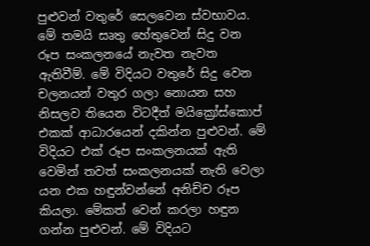පුළුවන් වතුරේ සෙලවෙන ස්වභාවය. මේ තමයි සෘතු හේතුවෙන් සිදු වන රූප සංකලනයේ නැවත නැවත ඇතිවීම්. මේ විදියට වතුරේ සිදු වෙන චලනයන් වතුර ගලා නොයන සහ නිසලව තියෙන විටදීත් මයික්‍රෝස්කොප් එකක් ආධාරයෙන් දකින්න පුළුවන්. මේ විදියට එක් රූප සංකලනයක් ඇති වෙමින් තවත් සංකලනයක් නැති වෙලා යන එක හඳුන්වන්නේ අනිච්ච රූප කියලා. මේකත් වෙන් කරලා හඳුන ගන්න පුළුවන්. මේ විදියට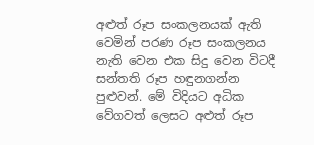අළුත් රූප සංකලනයක් ඇති වෙමින් පරණ රූප සංකලනය නැති වෙන එක සිදු වෙන විටදී සන්තති රූප හඳුනගන්න පුළුවන්. මේ විදියට අධික වේගවත් ලෙසට අළුත් රූප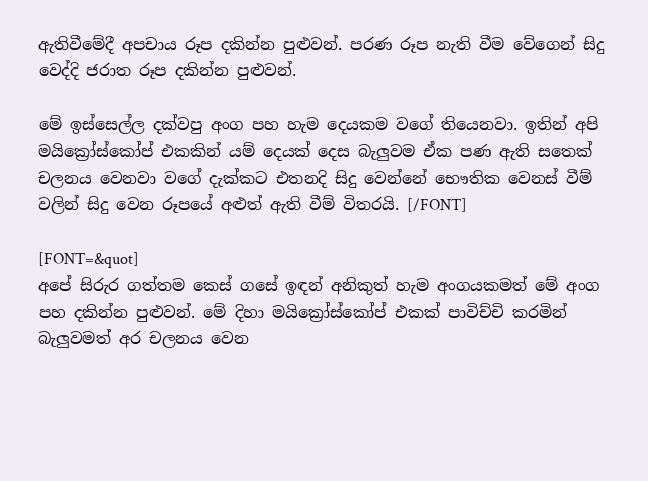ඇතිවීමේදී අපචාය රූප දකින්න පුළුවන්. පරණ රූප නැති වීම වේගෙන් සිදු වෙද්දි ජරාත රූප දකින්න පුළුවන්.

මේ ඉස්සෙල්ල දක්වපු අංග පහ හැම දෙයකම වගේ තියෙනවා. ඉතින් අපි ම‍යික්‍රෝස්කෝප් එකකින් යම් දෙයක් දෙස බැලුවම ඒක පණ ඇති ‍සතෙක් චලනය වෙනවා වගේ දැක්කට එතනදි සිදු වෙන්නේ භෞතික වෙනස් වීම් වලින් සිදු වෙන රූපයේ අළුත් ඇති වීම් විතරයි. [/FONT]

[FONT=&quot]
අපේ සිරුර ගත්තම කෙස් ගසේ ඉඳන් අනිකුත් හැම අංගයකමත් මේ අංග පහ දකින්න පුළුවන්. මේ දිහා මයික්‍රෝස්කෝප් එකක් පාවිච්චි කරමින් බැලුවමත් අර චලනය වෙන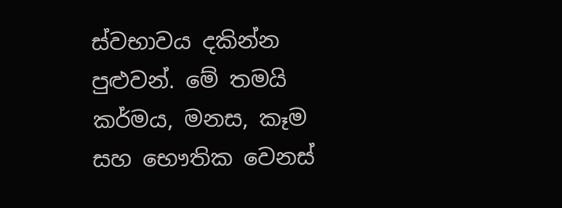ස්වභාවය දකින්න පුළුවන්. මේ තමයි කර්මය, මනස, කෑම සහ භෞතික වෙනස්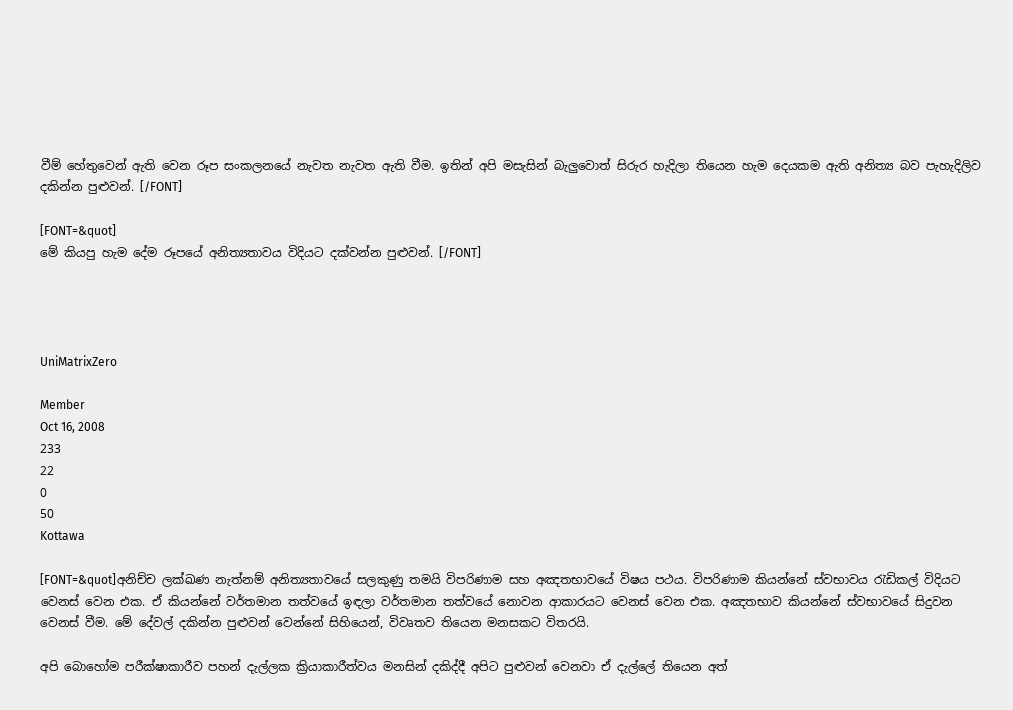වීම් හේතුවෙන් ඇති වෙන රූප සංකලනයේ නැවත නැවත ඇති වීම. ඉතින් අපි මසැසින් බැලුවොත් ‍සිරුර හැදිලා තියෙන හැම දෙයකම ඇති අනිත්‍ය බව පැහැදිලිව දකින්න පුළුවන්. [/FONT]

[FONT=&quot]
මේ කියපු හැම දේම රූපයේ අනිත්‍යතාවය විදියට දක්වන්න පුළුවන්. [/FONT]




UniMatrixZero

Member
Oct 16, 2008
233
22
0
50
Kottawa

[FONT=&quot]අනිච්ච ලක්ඛණ නැත්නම් අනිත්‍යතාවයේ සලකුණු තමයි විපරිණාම සහ අඤතභාවයේ විෂය පථය. විපරිණාම කියන්නේ ස්වභාවය රැඩිකල් විදියට වෙනස් වෙන එක. ඒ කියන්නේ වර්තමාන තත්වයේ ඉඳලා වර්තමාන තත්වයේ නොවන ආකාරයට වෙනස් වෙන එක. අඤතභාව කියන්නේ ස්වභාවයේ සිදුවන වෙනස් වීම. මේ දේවල් දකින්න පුළුවන් වෙන්නේ සිහියෙන්, විවෘතව තියෙන මනසකට විතරයි.

අපි බොහෝම පරීක්ෂාකාරීව පහන් දැල්ලක ක්‍රියාකාරීත්වය මනසින් දකිද්දී අපිට පුළුවන් වෙනවා ඒ දැල්ලේ තියෙන අත්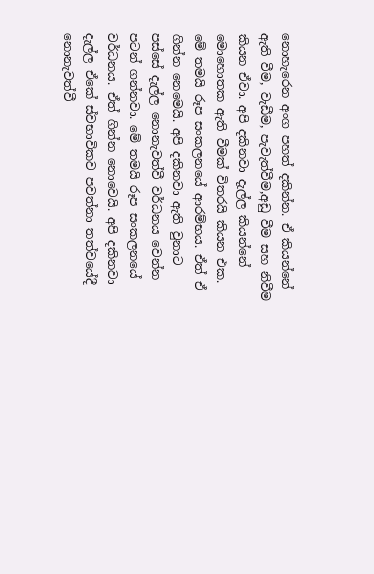නොහැරෙන අංග පහත් දකින්න. ඒ කියන්නේ ඇති වීම, වැඩීම, පැවැත්වීම,අඩු වීම සහ නිවීම කියන ඒවා. අපි දකිනවා දැල්ල කියන්නේ මොහොතක ඇති වීමක් විතරයි කියන එක. මේ තමයි රූප සංකලනයේ ආරම්භය. ඒත් ඒ ගින්න නෙමෙයි. අපි දකිනවා ඇති වුනාට පස්සේ දැල්ල නොනැවත්වී වර්ධනය වෙන්න පටන් ගන්නවා. මේ තමයි රූප සංකලනයේ වර්ධනය. ඒත් ගින්න නොවෙයි. අපි දකිනවා දැල්ල ඒකේ ස්වභාවිකව පවත්නා තත්වයේදී නොනැවත්වී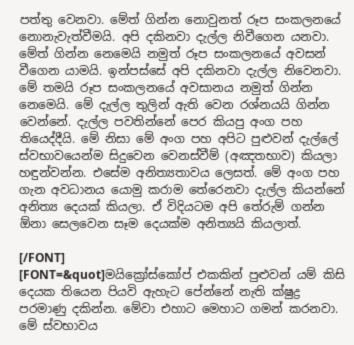පත්තු වෙනවා. මේත් ගින්න නොවුනත් රූප සංකලනයේ නො‍නැවැත්වීමයි. අපි දකිනවා දැල්ල නිවීගෙන යනවා. මේත් ගින්න නෙමෙයි නමුත් රූප සංකලනයේ අවසන් වීගෙන යාමයි. ඉන්පස්සේ අපි දකිනවා දැල්ල නිවෙනවා. මේ තමයි රූප සංකලනයේ අවසානය නමුත් ගින්න නෙමෙයි. මේ දැල්ල තුලින් ඇති වෙන රශ්නයයි ගින්න වෙන්නේ. දැල්ල පවතින්නේ පෙර කියපු අංග පහ තියෙද්දීයි. මේ නිසා මේ අංග පහ අපිට පුළුවන් දැල්ලේ ස්වභාවයෙන්ම සිදුවෙන වෙනස්වීම් (අඤතභාව) කියලා හඳුන්වන්න. එ‍සේම අනිත්‍යතාවය ලෙසත්. මේ අංග පහ ගැන අවධානය යොමු කරාම තේරෙනවා දැල්ල කියන්නේ අනිත්‍ය දෙයක් කියලා. ඒ විදියටම අපි තේරුම් ගන්න ඕනා ‍සෙලවෙන සෑම දෙයක්ම අනිත්‍යයි කියලාත්.

[/FONT]
[FONT=&quot]මයික්‍රෝස්කෝප් එකකින් පුළුවන් යම් කිසි දෙයක තියෙන පියවි ඇහැට පේන්නේ නැති ක්ෂුද්‍ර පරමාණු දකින්න. මේවා එහාට මෙහාට ගමන් කරනවා. මේ ස්වභාවය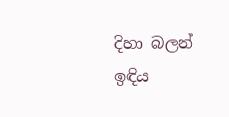දිහා බලන් ඉඳිය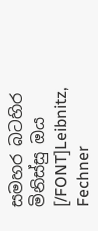සමහර බටහිර මිනිස්සු ඔය [/FONT]Leibnitz, Fechner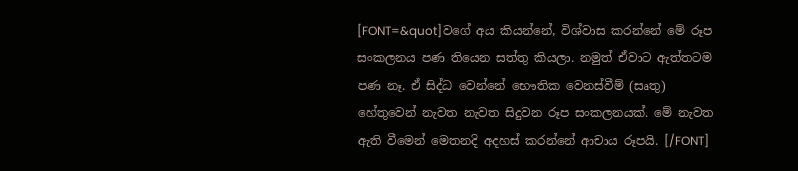[FONT=&quot]වගේ අය කියන්නේ, විශ්වාස කරන්නේ මේ රූප සංකලනය පණ තියෙන සත්තු කියලා. නමුත් ඒවාට ඇත්තටම පණ නෑ. ඒ සිද්ධ වෙන්නේ භෞතික වෙනස්වීම් (සෘතු) හේතුවෙන් නැවත නැවත සිදුවන රූප සංකලනයක්. මේ නැවත ඇති වීමෙන් මෙතනදි අදහස් කරන්නේ ආචාය රූපයි. [/FONT]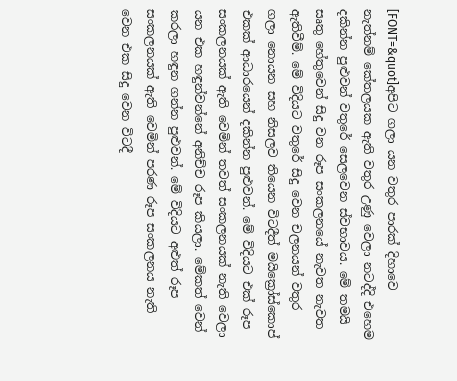[FONT=&quot]අපිට ගලා යන වතුර පාරක් දිහාවෙ නැත්නම් කේතලයක ඇති වතුර උණු වෙලා නටද්දි එහෙම දකින්න පුළුවන් වතුරේ සෙලවෙන ස්වභාවය. මේ තමයි සෘතු හේතුවෙන් සිදු වන රූප සංකලනයේ නැවත නැවත ඇතිවීම්. මේ විදියට වතුරේ සිදු වෙන චලනයන් වතුර ගලා නොයන සහ නිසලව තියෙන විටදීත් මයික්‍රෝස්කොප් එකක් ආධාරයෙන් දකින්න පුළුවන්. මේ විදියට එක් රූප සංකලනයක් ඇති වෙමින් තවත් සංකලනයක් නැති වෙලා යන එක හඳුන්වන්නේ අනිච්ච රූප කියලා. මේකත් වෙන් කරලා හඳුන ගන්න පුළුවන්. මේ විදියට අළුත් රූප සංකලනයක් ඇති වෙමින් පරණ රූප සංකලනය නැති වෙන එක සිදු වෙන විටදී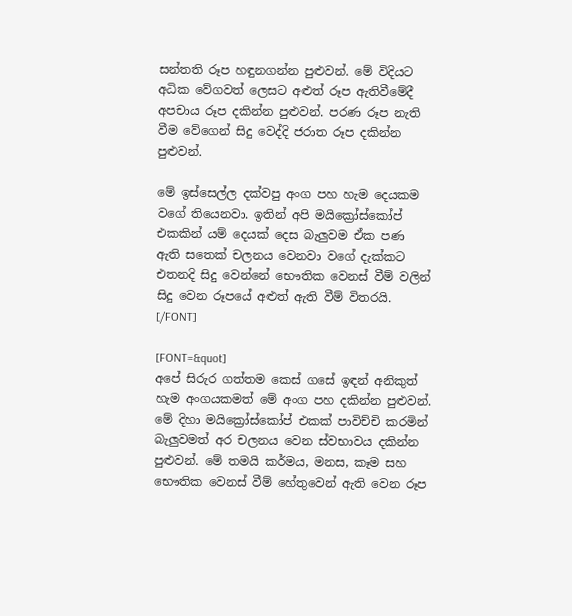සන්තති රූප හඳුනගන්න පුළුවන්. මේ විදියට අධික වේගවත් ලෙසට අළුත් රූප ඇතිවීමේදී අපචාය රූප දකින්න පුළුවන්. පරණ රූප නැති වීම වේගෙන් සිදු වෙද්දි ජරාත රූප දකින්න පුළුවන්.

මේ ඉස්සෙල්ල දක්වපු අංග පහ හැම දෙයකම වගේ තියෙනවා. ඉතින් අපි ම‍යික්‍රෝස්කෝප් එකකින් යම් දෙයක් දෙස බැලුවම ඒක පණ ඇති ‍සතෙක් චලනය වෙනවා වගේ දැක්කට එතනදි සිදු වෙන්නේ භෞතික වෙනස් වීම් වලින් සිදු වෙන රූපයේ අළුත් ඇති වීම් විතරයි. [/FONT]

[FONT=&quot]
අපේ සිරුර ගත්තම කෙස් ගසේ ඉඳන් අනිකුත් හැම අංගයකමත් මේ අංග පහ දකින්න පුළුවන්. මේ දිහා මයික්‍රෝස්කෝප් එකක් පාවිච්චි කරමින් බැලුවමත් අර චලනය වෙන ස්වභාවය දකින්න පුළුවන්. මේ තමයි කර්මය, මනස, කෑම සහ භෞතික වෙනස් වීම් හේතුවෙන් ඇති වෙන රූප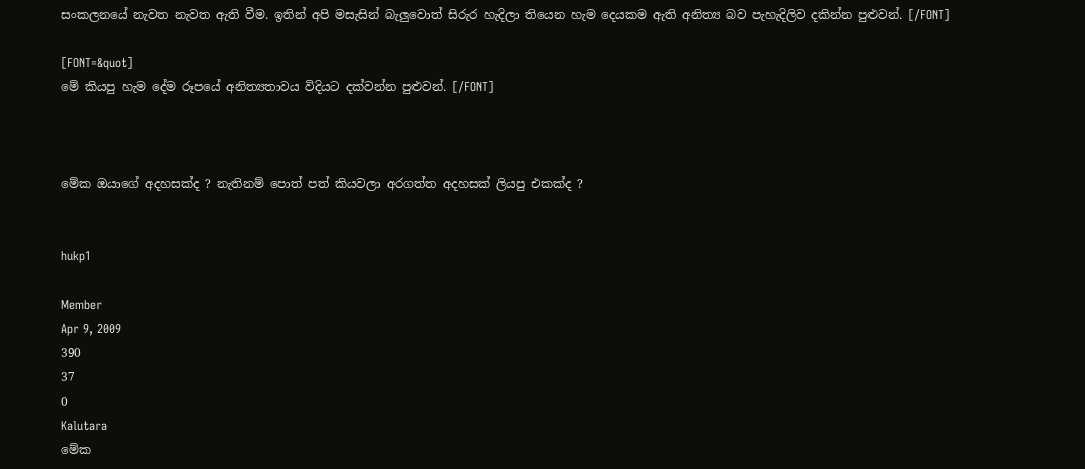සංකලනයේ නැවත නැවත ඇති වීම. ඉතින් අපි මසැසින් බැලුවොත් ‍සිරුර හැදිලා තියෙන හැම දෙයකම ඇති අනිත්‍ය බව පැහැදිලිව දකින්න පුළුවන්. [/FONT]

[FONT=&quot]
මේ කියපු හැම දේම රූපයේ අනිත්‍යතාවය විදියට දක්වන්න පුළුවන්. [/FONT]



මේක ඔයාගේ අදහසක්ද ? නැතිනම් පොත් පත් කියවලා අරගත්ත අදහසක් ලියපු එකක්ද ?


hukp1

Member
Apr 9, 2009
390
37
0
Kalutara
මේක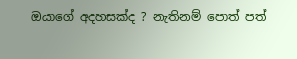ඔයාගේ අදහසක්ද ? නැතිනම් පොත් පත්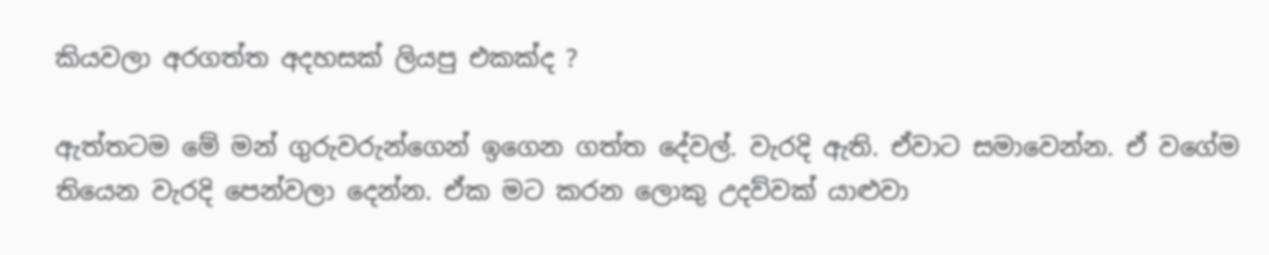කියවලා අරගත්ත අදහසක් ලියපු එකක්ද ?

ඇත්තටම මේ මන් ගුරුවරුන්ගෙන් ඉගෙන ගත්ත දේවල්. වැරදි ඇති. ඒවාට සමාවෙන්න. ඒ වගේම තියෙන වැරදි පෙන්වලා දෙන්න. ඒක මට කරන ලොකු උදව්වක් යාළුවා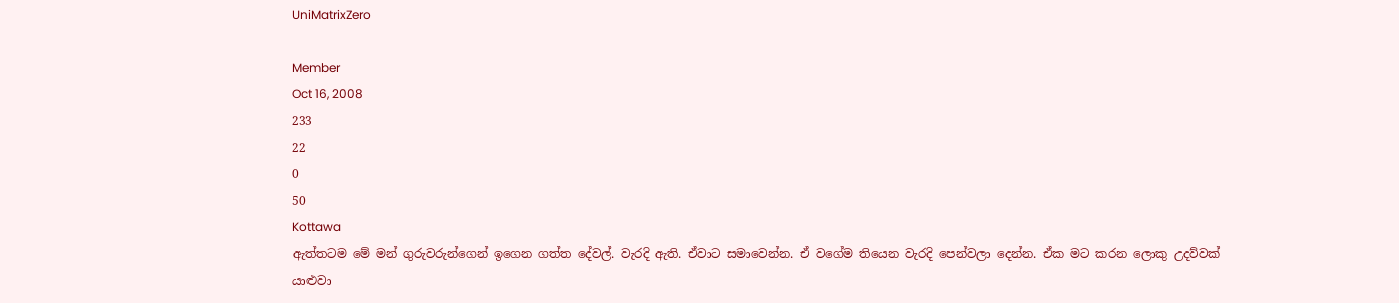UniMatrixZero

Member
Oct 16, 2008
233
22
0
50
Kottawa
ඇත්තටම මේ මන් ගුරුවරුන්ගෙන් ඉගෙන ගත්ත දේවල්. වැරදි ඇති. ඒවාට සමාවෙන්න. ඒ වගේම තියෙන වැරදි පෙන්වලා දෙන්න. ඒක මට කරන ලොකු උදව්වක් යාළුවා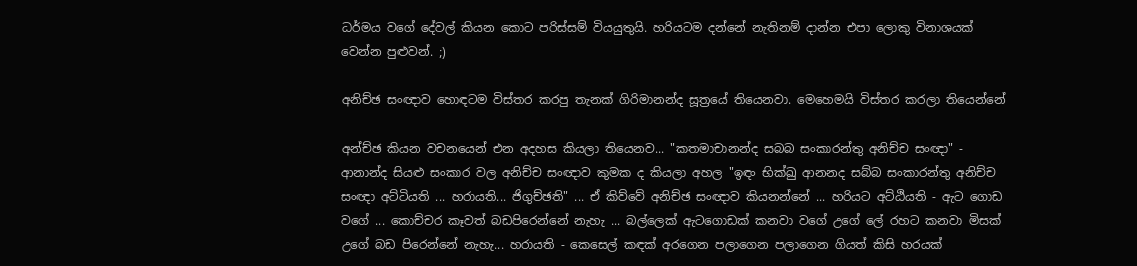ධර්මය වගේ දේවල් කියන කොට පරිස්සම් වියයුතුයි. හරියටම දන්නේ නැතිනම් දාන්න එපා ලොකු විනාශයක් වෙන්න පුළුවන්. ;)

අනිච්ඡ සංඥාව හොඳටම විස්තර කරපු තැනක් ගිරිමානන්ද සූත්‍රයේ තියෙනවා. මෙහෙමයි විස්තර කරලා තියෙන්නේ

අන්ච්ඡ කියන වචනයෙන් එන අදහස කියලා තියෙනව... "කතමාචානන්ද සබබ සංකාරන්තු අනිච්ච සංඥා" - ආනාන්ද සියළු සංකාර වල අනිච්ච සංඥාව කුමක ද කියලා අහල "ඉඳං භික්ඛු ආනනද සබ්බ සංකාරන්තු අනිච්ච සංඥා අට්ටියති ... හරායති... ජිගුච්ඡති" ... ඒ කිව්වේ අනිච්ඡ සංඥාව කියනන්නේ ... හරියට අට්ඨියති - ඇට ගොඩ වගේ ... කොච්චර කෑවත් බඩපිරෙන්නේ නැහැ ... බල්ලෙක් ඇටගොඩක් කනවා වගේ උගේ ලේ රහට කනවා මිසක් උගේ බඩ පිරෙන්නේ නැහැ... හරායති - කෙසෙල් කඳක් අරගෙන පලාගෙන පලාගෙන ගියත් කිසි හරයක්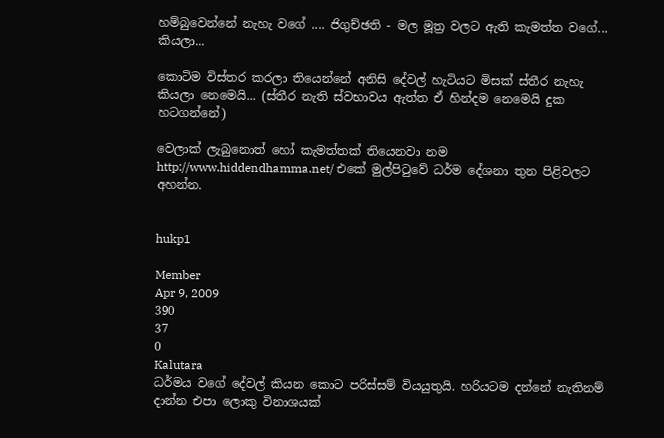හම්බුවෙන්නේ නැහැ වගේ .... ජිගුච්ඡති - මල මූත්‍ර වලට ඇති කැමත්ත වගේ... කියලා...

කොටිම විස්තර කරලා තියෙන්නේ අනිසි දේවල් හැටියට මිසක් ස්තීර නැහැ කියලා නෙමෙයි... (ස්තීර නැති ස්වභාවය ඇත්ත ඒ හින්දම නෙමෙයි දුක හටගන්නේ)

වෙලාක් ලැබුනොත් හෝ කැමත්තක් තියෙනවා නම http://www.hiddendhamma.net/ එකේ මුල්පිටුවේ ධර්ම දේශනා තුන පිළිවලට අහන්න.


hukp1

Member
Apr 9, 2009
390
37
0
Kalutara
ධර්මය වගේ දේවල් කියන කොට පරිස්සම් වියයුතුයි. හරියටම දන්නේ නැතිනම් දාන්න එපා ලොකු විනාශයක්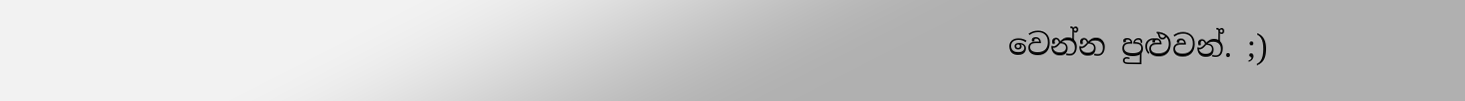වෙන්න පුළුවන්. ;)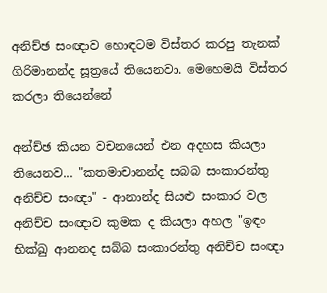අනිච්ඡ සංඥාව හොඳටම විස්තර කරපු තැනක් ගිරිමානන්ද සූත්‍රයේ තියෙනවා. මෙහෙමයි විස්තර කරලා තියෙන්නේ

අන්ච්ඡ කියන වචනයෙන් එන අදහස කියලා තියෙනව... "කතමාචානන්ද සබබ සංකාරන්තු අනිච්ච සංඥා" - ආනාන්ද සියළු සංකාර වල අනිච්ච සංඥාව කුමක ද කියලා අහල "ඉඳං භික්ඛු ආනනද සබ්බ සංකාරන්තු අනිච්ච සංඥා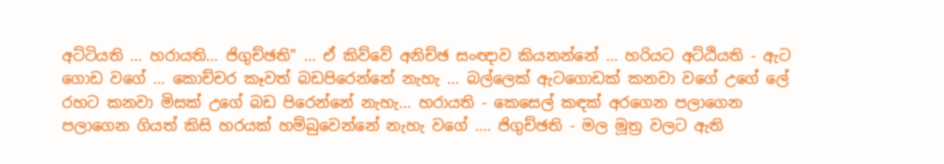අට්ටියති ... හරායති... ජිගුච්ඡති" ... ඒ කිව්වේ අනිච්ඡ සංඥාව කියනන්නේ ... හරියට අට්ඨියති - ඇට ගොඩ වගේ ... කොච්චර කෑවත් බඩපිරෙන්නේ නැහැ ... බල්ලෙක් ඇටගොඩක් කනවා වගේ උගේ ලේ රහට කනවා මිසක් උගේ බඩ පිරෙන්නේ නැහැ... හරායති - කෙසෙල් කඳක් අරගෙන පලාගෙන පලාගෙන ගියත් කිසි හරයක් හම්බුවෙන්නේ නැහැ වගේ .... ජිගුච්ඡති - මල මූත්‍ර වලට ඇති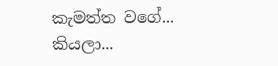කැමත්ත වගේ... කියලා...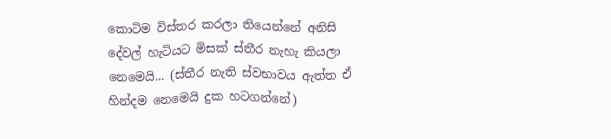කොටිම විස්තර කරලා තියෙන්නේ අනිසි දේවල් හැටියට මිසක් ස්තීර නැහැ කියලා නෙමෙයි... (ස්තීර නැති ස්වභාවය ඇත්ත ඒ හින්දම නෙමෙයි දුක හටගන්නේ)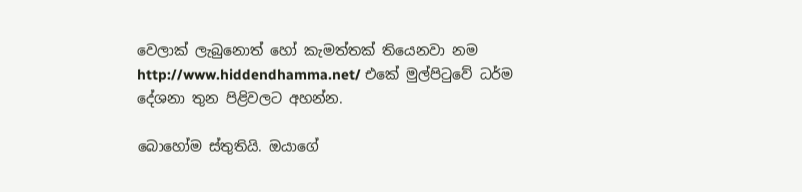වෙලාක් ලැබුනොත් හෝ කැමත්තක් තියෙනවා නම http://www.hiddendhamma.net/ එකේ මුල්පිටුවේ ධර්ම දේශනා තුන පිළිවලට අහන්න.

බොහෝම ස්තුතියි. ඔයාගේ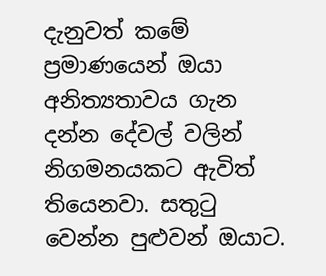දැනුවත් කමේ ප්‍රමාණයෙන් ඔයා අනිත්‍යතාවය ගැන දන්න දේවල් වලින් නිගමනයකට ඇවිත් තියෙනවා. සතුටු වෙන්න පුළුවන් ඔයාට.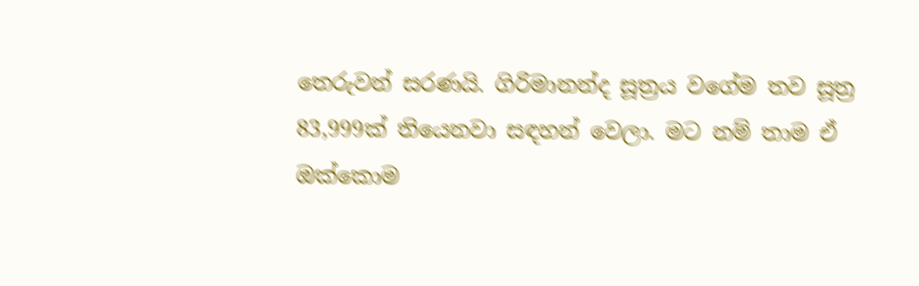තෙරුවන් සරණයි. ගිරිමානන්ද සූත්‍රය වගේම තව සූත්‍ර 83,999ක් තියෙනවා සඳහන් වෙලා. මට නම් තාම ඒ ඔක්කොම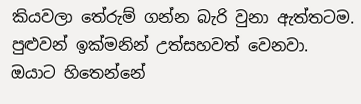කියවලා තේරුම් ගන්න බැරි වුනා ඇත්තටම. පුළුවන් ඉක්මනින් උත්සහවත් වෙනවා. ඔයාට හිතෙන්නේ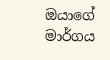ඔයාගේ මාර්ගය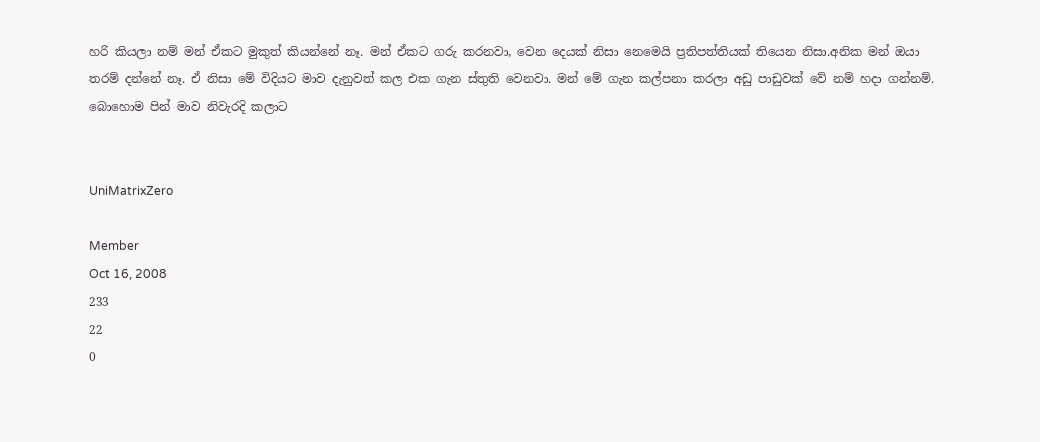හරි කියලා නම් මන් ඒකට මුකුත් කියන්නේ නෑ. මන් ඒකට ගරු කරනවා, වෙන දෙයක් නිසා නෙමෙයි ප්‍රතිපත්තියක් තියෙන නිසා.අනික මන් ඔයා තරම් දන්නේ නෑ. ඒ නිසා මේ විදියට මාව දැනුවත් කල එක ගැන ස්තුති වෙනවා. මන් මේ ගැන කල්පනා කරලා අඩු පාඩුවක් වේ නම් හදා ගන්නම්. බොහොම පින් මාව නිවැරදි කලාට


UniMatrixZero

Member
Oct 16, 2008
233
22
0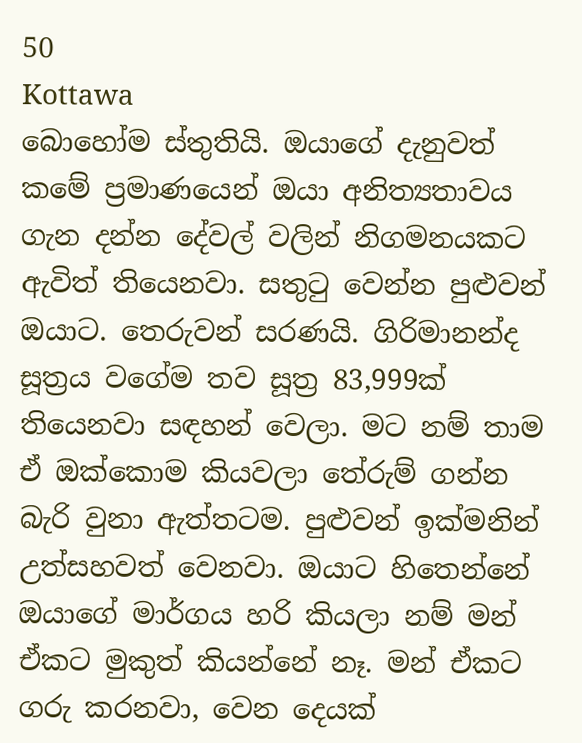50
Kottawa
බොහෝම ස්තුතියි. ඔයාගේ දැනුවත් කමේ ප්‍රමාණයෙන් ඔයා අනිත්‍යතාවය ගැන දන්න දේවල් වලින් නිගමනයකට ඇවිත් තියෙනවා. සතුටු වෙන්න පුළුවන් ඔයාට. තෙරුවන් සරණයි. ගිරිමානන්ද සූත්‍රය වගේම තව සූත්‍ර 83,999ක් තියෙනවා සඳහන් වෙලා. මට නම් තාම ඒ ඔක්කොම කියවලා තේරුම් ගන්න බැරි වුනා ඇත්තටම. පුළුවන් ඉක්මනින් උත්සහවත් වෙනවා. ඔයාට හිතෙන්නේ ඔයාගේ මාර්ගය හරි කියලා නම් මන් ඒකට මුකුත් කියන්නේ නෑ. මන් ඒකට ගරු කරනවා, වෙන දෙයක්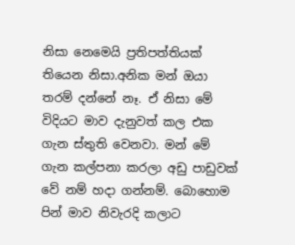නිසා නෙමෙයි ප්‍රතිපත්තියක් තියෙන නිසා.අනික මන් ඔයා තරම් දන්නේ නෑ. ඒ නිසා මේ විදියට මාව දැනුවත් කල එක ගැන ස්තුති වෙනවා. මන් මේ ගැන කල්පනා කරලා අඩු පාඩුවක් වේ නම් හදා ගන්නම්. බොහොම පින් මාව නිවැරදි කලාට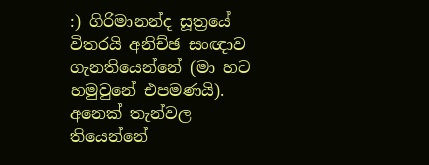:) ගිරිමානන්ද සූත්‍රයේ විතරයි අනිච්ඡ සංඥාව ගැනතියෙන්නේ (මා හට හමුවුනේ එපමණයි). අනෙක් තැන්වල තියෙන්නේ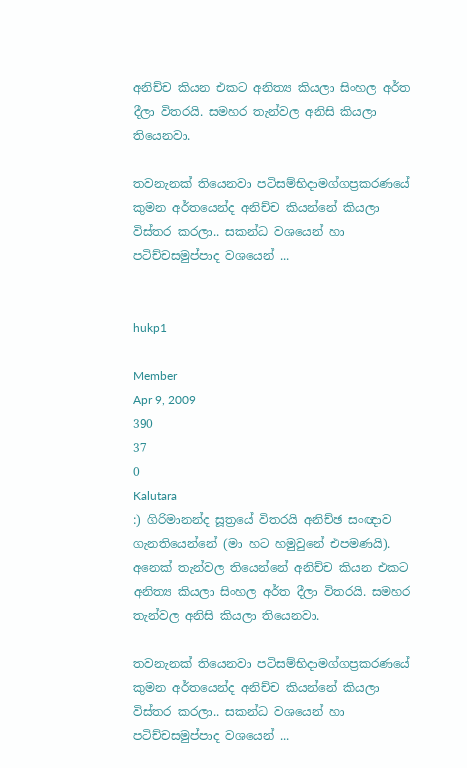අනිච්ච කියන එකට අනිත්‍ය කියලා සිංහල අර්ත දීලා විතරයි. සමහර තැන්වල අනිසි කියලා තියෙනවා.

තවනැනක් තියෙනවා පටිසම්භිදාමග්ගප්‍රකරණයේ කුමන අර්තයෙන්ද අනිච්ච කියන්නේ කියලා විස්තර කරලා.. සකන්ධ වශයෙන් හා පටිච්චසමුප්පාද වශයෙන් ...


hukp1

Member
Apr 9, 2009
390
37
0
Kalutara
:) ගිරිමානන්ද සූත්‍රයේ විතරයි අනිච්ඡ සංඥාව ගැනතියෙන්නේ (මා හට හමුවුනේ එපමණයි). අනෙක් තැන්වල තියෙන්නේ අනිච්ච කියන එකට අනිත්‍ය කියලා සිංහල අර්ත දීලා විතරයි. සමහර තැන්වල අනිසි කියලා තියෙනවා.

තවනැනක් තියෙනවා පටිසම්භිදාමග්ගප්‍රකරණයේ කුමන අර්තයෙන්ද අනිච්ච කියන්නේ කියලා විස්තර කරලා.. සකන්ධ වශයෙන් හා පටිච්චසමුප්පාද වශයෙන් ...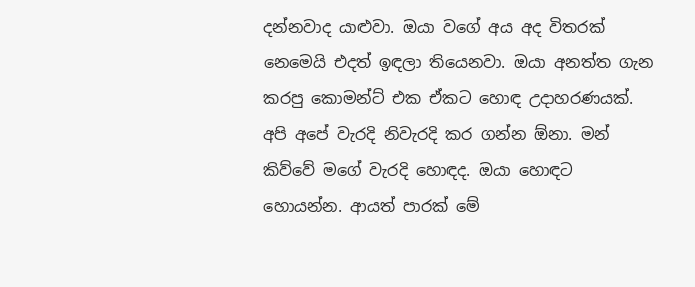දන්නවාද යාළුවා. ඔයා ‍වගේ අය අද විතරක් නෙමෙයි එදත් ඉඳලා තියෙනවා. ඔයා අනත්ත ගැන කරපු කොමන්ට් එක ඒකට හොඳ උදාහරණයක්. අපි අපේ වැරදි නිවැරදි කර ගන්න ඕනා. මන් කිව්වේ මගේ වැරදි හොඳද. ඔයා හොඳට හොයන්න. ආයත් පාරක් මේ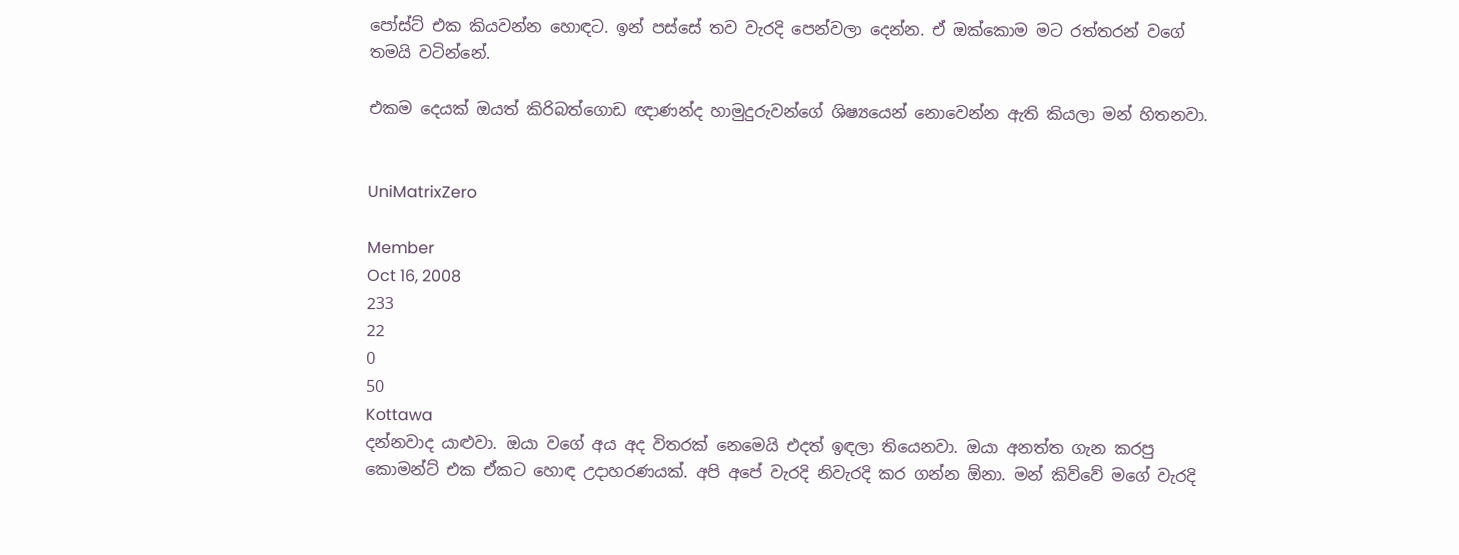පෝස්ට් එක කියවන්න හොඳට. ඉන් පස්සේ තව වැරදි පෙන්වලා දෙන්න. ඒ ඔක්කොම මට රත්තරන් වගේ තමයි වටින්නේ.

එකම දෙයක් ඔයත් කිරිබත්ගොඩ ඥාණන්ද හාමුදුරුවන්ගේ ශිෂ්‍යයෙන් නොවෙන්න ඇති කියලා මන් හිතනවා.


UniMatrixZero

Member
Oct 16, 2008
233
22
0
50
Kottawa
දන්නවාද යාළුවා. ඔයා ‍වගේ අය අද විතරක් නෙමෙයි එදත් ඉඳලා තියෙනවා. ඔයා අනත්ත ගැන කරපු කොමන්ට් එක ඒකට හොඳ උදාහරණයක්. අපි අපේ වැරදි නිවැරදි කර ගන්න ඕනා. මන් කිව්වේ මගේ වැරදි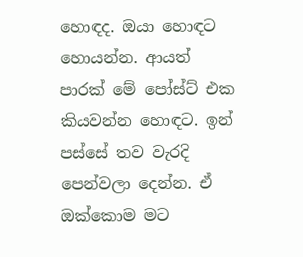හොඳද. ඔයා හොඳට හොයන්න. ආයත් පාරක් මේ පෝස්ට් එක කියවන්න හොඳට. ඉන් පස්සේ තව වැරදි පෙන්වලා දෙන්න. ඒ ඔක්කොම මට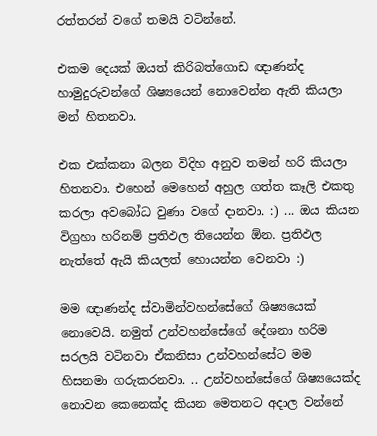රත්තරන් වගේ තමයි වටින්නේ.

එකම දෙයක් ඔයත් කිරිබත්ගොඩ ඥාණන්ද හාමුදුරුවන්ගේ ශිෂ්‍යයෙන් නොවෙන්න ඇති කියලා මන් හිතනවා.

එක එක්කනා බලන විදිහ අනුව තමන් හරි කියලා හිතනවා. එහෙන් මෙහෙන් අහුල ගත්ත කෑලි එකතු කරලා අවබෝධ වුණා වගේ දානවා. :) ... ඔය කියන විග්‍රහා හරිනම් ප්‍රතිඵල තියෙන්න ඕන. ප්‍රතිඵල නැත්තේ ඇයි කියලත් හොයන්න වෙනවා :)

මම ඥාණන්ද ස්වාමින්වහන්සේගේ ශිෂ්‍යයෙක් නොවෙයි. නමුත් උන්වහන්සේගේ දේශනා හරිම සරලයි වටිනවා ඒකනිසා උන්වහන්සේට මම හිසනමා ගරුකරනවා. .. උන්වහන්සේගේ ශිෂ්‍යයෙක්‍ද නොවන කෙනෙක්ද කියන මෙතනට අදාල වන්නේ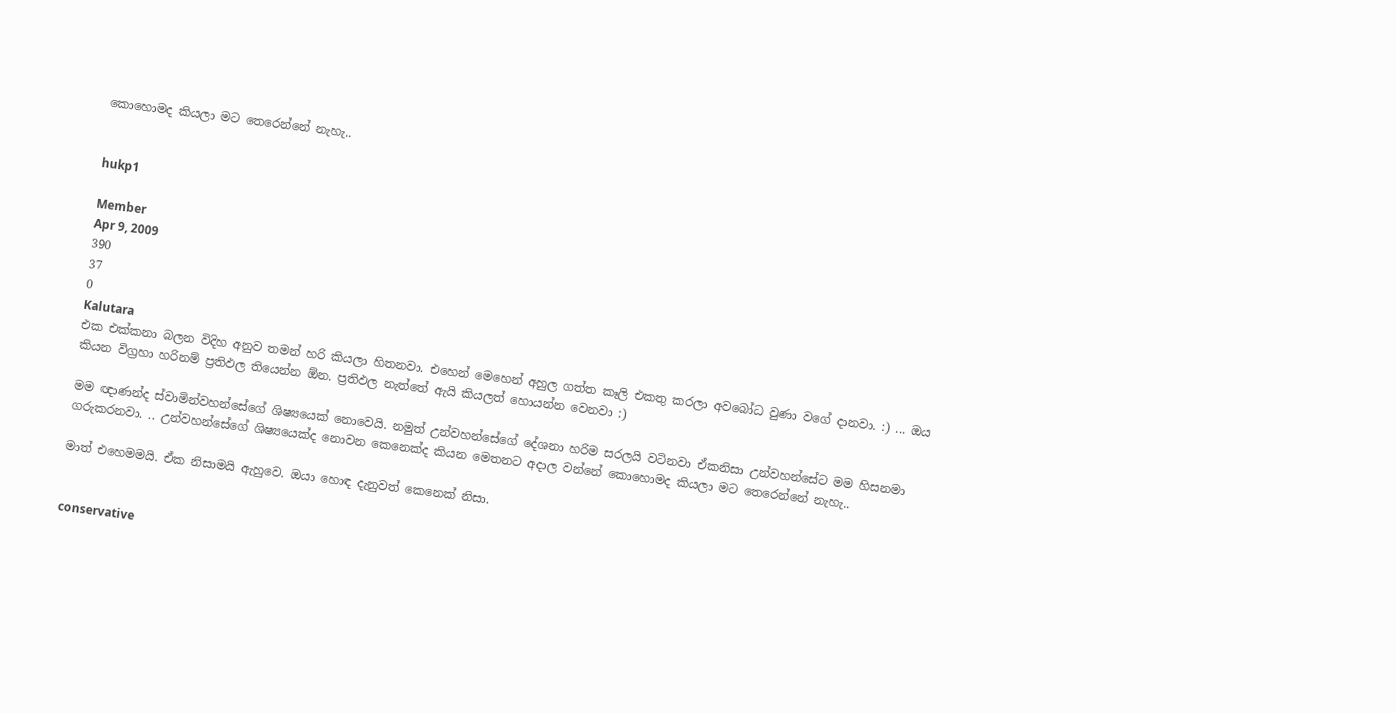කොහොමද කියලා මට තෙරෙන්නේ නැහැ..


hukp1

Member
Apr 9, 2009
390
37
0
Kalutara
එක එක්කනා බලන විදිහ අනුව තමන් හරි කියලා හිතනවා. එහෙන් මෙහෙන් අහුල ගත්ත කෑලි එකතු කරලා අවබෝධ වුණා වගේ දානවා. :) ... ඔය කියන විග්‍රහා හරිනම් ප්‍රතිඵල තියෙන්න ඕන. ප්‍රතිඵල නැත්තේ ඇයි කියලත් හොයන්න වෙනවා :)

මම ඥාණන්ද ස්වාමින්වහන්සේගේ ශිෂ්‍යයෙක් නොවෙයි. නමුත් උන්වහන්සේගේ දේශනා හරිම සරලයි වටිනවා ඒකනිසා උන්වහන්සේට මම හිසනමා ගරුකරනවා. .. උන්වහන්සේගේ ශිෂ්‍යයෙක්‍ද නොවන කෙනෙක්ද කියන මෙතනට අදාල වන්නේ කොහොමද කියලා මට තෙරෙන්නේ නැහැ..

මාත් එහෙමමයි. ඒක නිසාමයි ඇහුවෙ. ඔයා හොඳ දැනුවත් කෙනෙක් නිසා.


conservative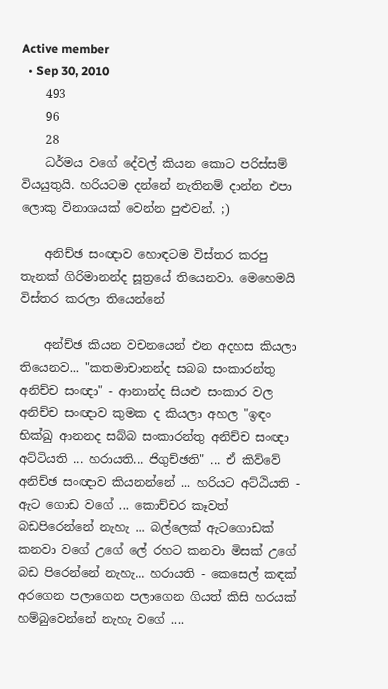Active member
  • Sep 30, 2010
    493
    96
    28
    ධර්මය වගේ දේවල් කියන කොට පරිස්සම් වියයුතුයි. හරියටම දන්නේ නැතිනම් දාන්න එපා ලොකු විනාශයක් වෙන්න පුළුවන්. ;)

    අනිච්ඡ සංඥාව හොඳටම විස්තර කරපු තැනක් ගිරිමානන්ද සූත්‍රයේ තියෙනවා. මෙහෙමයි විස්තර කරලා තියෙන්නේ

    අන්ච්ඡ කියන වචනයෙන් එන අදහස කියලා තියෙනව... "කතමාචානන්ද සබබ සංකාරන්තු අනිච්ච සංඥා" - ආනාන්ද සියළු සංකාර වල අනිච්ච සංඥාව කුමක ද කියලා අහල "ඉඳං භික්ඛු ආනනද සබ්බ සංකාරන්තු අනිච්ච සංඥා අට්ටියති ... හරායති... ජිගුච්ඡති" ... ඒ කිව්වේ අනිච්ඡ සංඥාව කියනන්නේ ... හරියට අට්ඨියති - ඇට ගොඩ වගේ ... කොච්චර කෑවත් බඩපිරෙන්නේ නැහැ ... බල්ලෙක් ඇටගොඩක් කනවා වගේ උගේ ලේ රහට කනවා මිසක් උගේ බඩ පිරෙන්නේ නැහැ... හරායති - කෙසෙල් කඳක් අරගෙන පලාගෙන පලාගෙන ගියත් කිසි හරයක් හම්බුවෙන්නේ නැහැ වගේ ....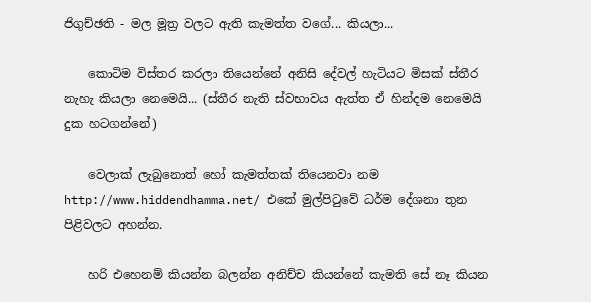ජිගුච්ඡති - මල මූත්‍ර වලට ඇති කැමත්ත වගේ... කියලා...

    කොටිම විස්තර කරලා තියෙන්නේ අනිසි දේවල් හැටියට මිසක් ස්තීර නැහැ කියලා නෙමෙයි... (ස්තීර නැති ස්වභාවය ඇත්ත ඒ හින්දම නෙමෙයි දුක හටගන්නේ)

    වෙලාක් ලැබුනොත් හෝ කැමත්තක් තියෙනවා නම http://www.hiddendhamma.net/ එකේ මුල්පිටුවේ ධර්ම දේශනා තුන පිළිවලට අහන්න.

    හරි එහෙනම් කියන්න බලන්න අනිච්ච කියන්නේ කැමති සේ නෑ කියන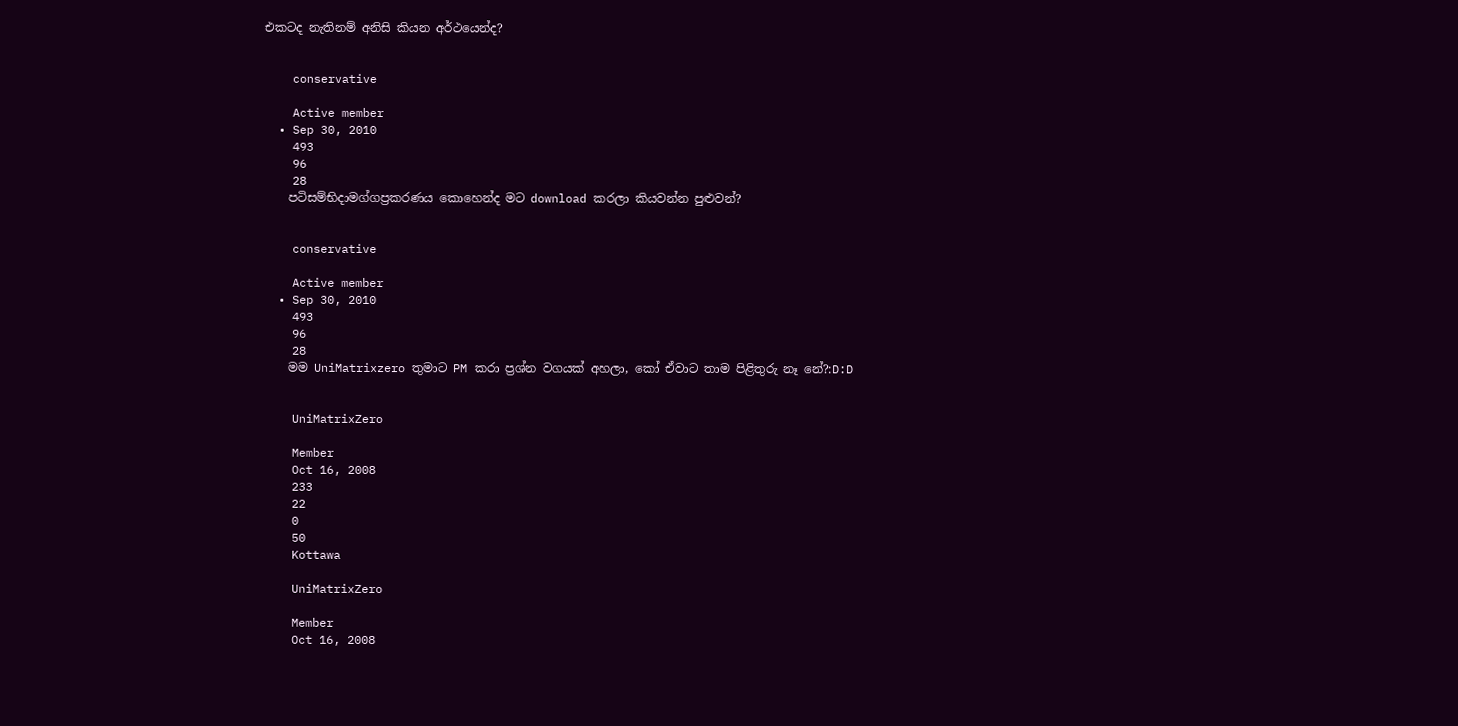එකටද නැතිනම් අනිසි කියන අර්ථයෙන්ද?


    conservative

    Active member
  • Sep 30, 2010
    493
    96
    28
    පටිසම්භිදාමග්ගප්‍රකරණය කොහෙන්ද මට download කරලා කියවන්න පුළුවන්?


    conservative

    Active member
  • Sep 30, 2010
    493
    96
    28
    මම UniMatrixzero තුමාට PM කරා ප්‍රශ්න වගයක් අහලා, කෝ ඒවාට තාම පිළිතුරු නෑ නේ?:D:D


    UniMatrixZero

    Member
    Oct 16, 2008
    233
    22
    0
    50
    Kottawa

    UniMatrixZero

    Member
    Oct 16, 2008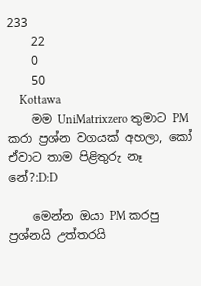233
    22
    0
    50
    Kottawa
    මම UniMatrixzero තුමාට PM කරා ප්‍රශ්න වගයක් අහලා, කෝ ඒවාට තාම පිළිතුරු නෑ නේ?:D:D

    මෙන්න ඔයා PM කරපු ප්‍රශ්නයි උත්තරයි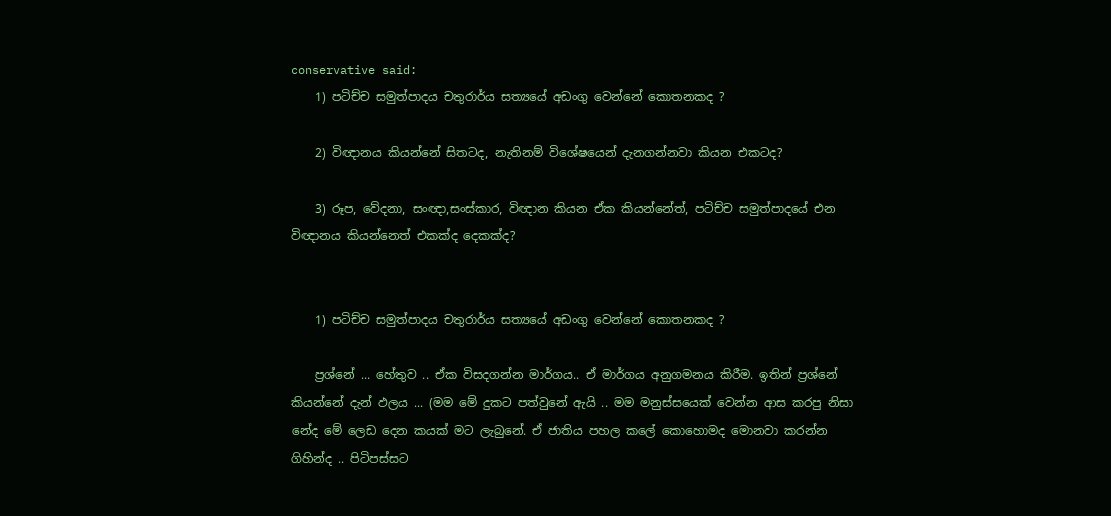conservative said:
    1) පටිච්ච සමුත්පාදය චතුරාර්ය සත්‍යයේ අඩංගු වෙන්නේ කොතනකද ?

    2) විඥානය කියන්නේ සිතටද, නැතිනම් විශේෂයෙන් දැනගන්නවා කියන එකටද?

    3) රූප, වේදනා, සංඥා,සංස්කාර, විඥාන කියන ඒක කියන්නේත්, පටිච්ච සමුත්පාදයේ එන විඥානය කියන්නෙත් එකක්ද දෙකක්ද?


    1) පටිච්ච සමුත්පාදය චතුරාර්ය සත්‍යයේ අඩංගු වෙන්නේ කොතනකද ?

    ප්‍රශ්නේ ... හේතුව .. ඒක විසදගන්න මාර්ගය.. ඒ මාර්ගය අනුගමනය කිරීම. ඉතින් ප්‍රශ්නේ කියන්නේ දැන් ඵලය ... (මම මේ දුකට පත්වුනේ ඇයි .. මම මනුස්සයෙක් වෙන්න ආස කරපු නිසා නේද මේ ලෙඩ දෙන කයක් මට ලැබුනේ. ඒ ජාතිය පහල කලේ කොහොමද මොනවා කරන්න ගිහින්ද .. පිටිපස්සට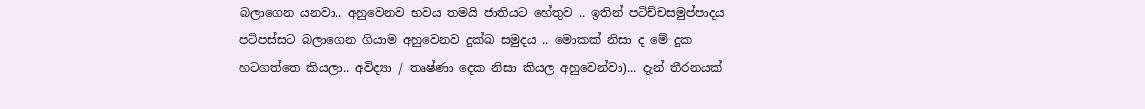බලාගෙන යනවා.. අහුවෙනව භවය තමයි ජාතියට හේතුව .. ඉතින් පටිච්චසමුප්පාදය පටිපස්සට බලාගෙන ගියාම අහුවෙනව දුක්ඛ සමුදය .. මොකක් නිසා ද මේ දුක හටගත්තෙ කියලා.. අවිද්‍යා / තෘෂ්ණා දෙක නිසා කියල අහුවෙන්වා)... දැන් තීරනයක්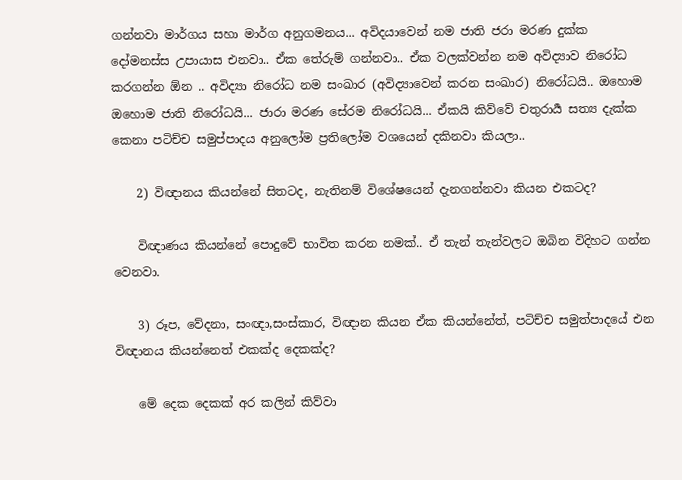ගන්නවා මාර්ගය සහා මාර්ග අනුගමනය... අවිදයාවෙන් නම ජාති ජරා මරණ දුක්ක දෝමනස්ස උපායාස එනවා.. ඒක තේරුම් ගන්නවා.. ඒක වලක්වන්න නම අවිද්‍යාව නිරෝධ කරගන්න ඕන .. අවිද්‍යා නිරෝධ නම සංඛාර (අවිද්‍යාවෙන් කරන සංඛාර) නිරෝධයි.. ඔහොම ඔහොම ජාති නිරෝධයි... ජාරා මරණ සේරම නිරෝධයි... ඒකයි කිව්වේ චතුරාර්‍ය සත්‍ය දැක්ක කෙනා පටිච්ච සමුප්පාදය අනුලෝම ප්‍රතිලෝම වශයෙන් දකිනවා කියලා..

    2) විඥානය කියන්නේ සිතටද, නැතිනම් විශේෂයෙන් දැනගන්නවා කියන එකටද?

    විඥාණය කියන්නේ පොදුවේ භාවිත කරන නමක්.. ඒ තැන් තැන්වලට ඔබින විදිහට ගන්න වෙනවා.

    3) රූප, වේදනා, සංඥා,සංස්කාර, විඥාන කියන ඒක කියන්නේත්, පටිච්ච සමුත්පාදයේ එන විඥානය කියන්නෙත් එකක්ද දෙකක්ද?

    මේ දෙක දෙකක් අර කලින් කිව්වා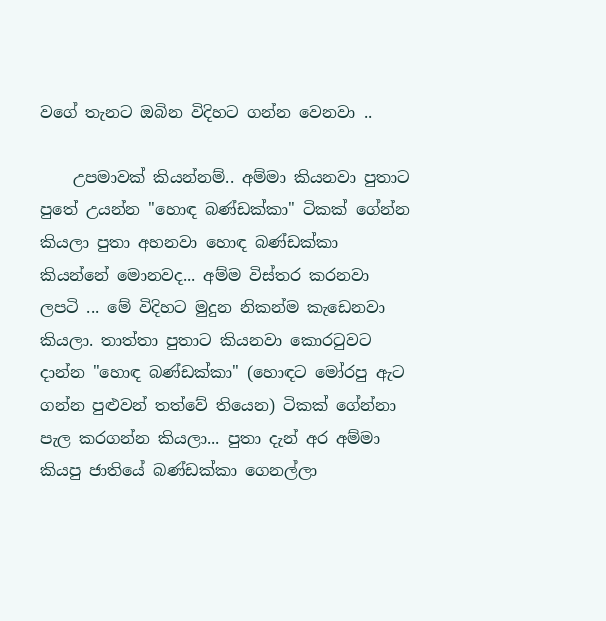වගේ තැනට ඔබින විදිහට ගන්න වෙනවා ..

    උපමාවක් කියන්නම්.. අම්මා කියනවා පුතාට පුතේ උයන්න "හොඳ බණ්ඩක්කා" ටිකක් ගේන්න කියලා පුතා අහනවා හොඳ බණ්ඩක්කා කියන්නේ මොනවද... අම්ම විස්තර කරනවා ලපටි ... මේ විදිහට මුදුන නිකන්ම කැඩෙනවා කියලා. තාත්තා පුතාට කියනවා කොරටුවට දාන්න "හොඳ බණ්ඩක්කා" (හොඳට මෝරපු ඇට ගන්න පුළුවන් තත්වේ තියෙන) ටිකක් ගේන්නා පැල කරගන්න කියලා... පුතා දැන් අර අම්මා කියපු ජාතියේ බණ්ඩක්කා ගෙනල්ලා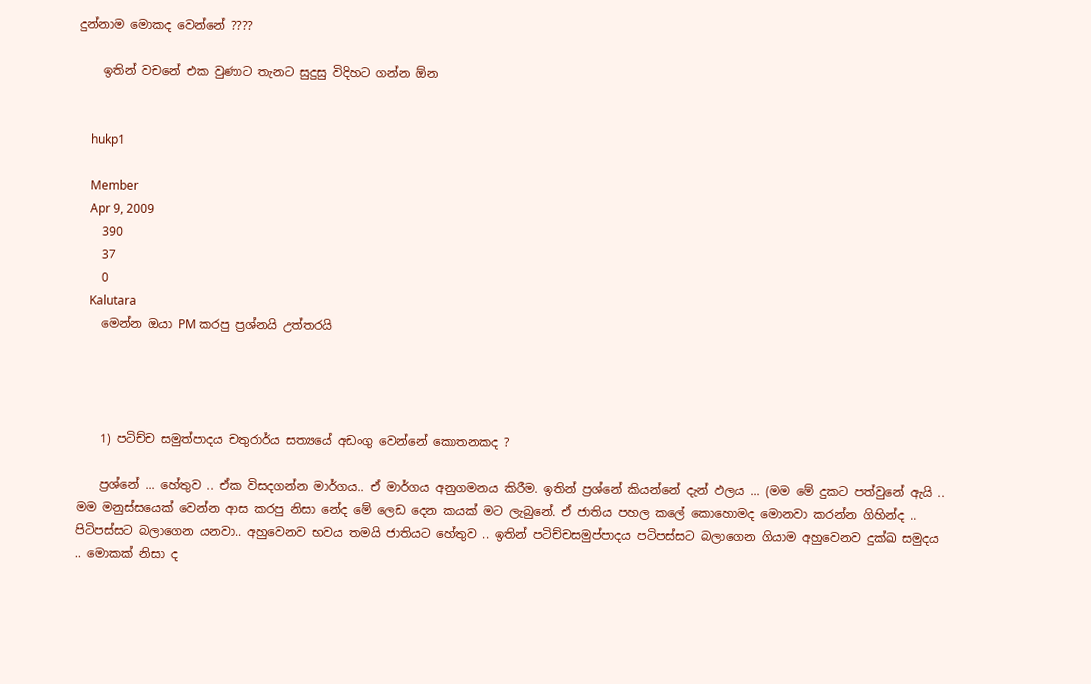දුන්නාම මොකද වෙන්නේ ????

    ඉතින් වචනේ එක වුණාට තැනට සුදුසු විදිහට ගන්න ඕන


    hukp1

    Member
    Apr 9, 2009
    390
    37
    0
    Kalutara
    මෙන්න ඔයා PM කරපු ප්‍රශ්නයි උත්තරයි




    1) පටිච්ච සමුත්පාදය චතුරාර්ය සත්‍යයේ අඩංගු වෙන්නේ කොතනකද ?

    ප්‍රශ්නේ ... හේතුව .. ඒක විසදගන්න මාර්ගය.. ඒ මාර්ගය අනුගමනය කිරීම. ඉතින් ප්‍රශ්නේ කියන්නේ දැන් ඵලය ... (මම මේ දුකට පත්වුනේ ඇයි .. මම මනුස්සයෙක් වෙන්න ආස කරපු නිසා නේද මේ ලෙඩ දෙන කයක් මට ලැබුනේ. ඒ ජාතිය පහල කලේ කොහොමද මොනවා කරන්න ගිහින්ද .. පිටිපස්සට බලාගෙන යනවා.. අහුවෙනව භවය තමයි ජාතියට හේතුව .. ඉතින් පටිච්චසමුප්පාදය පටිපස්සට බලාගෙන ගියාම අහුවෙනව දුක්ඛ සමුදය .. මොකක් නිසා ද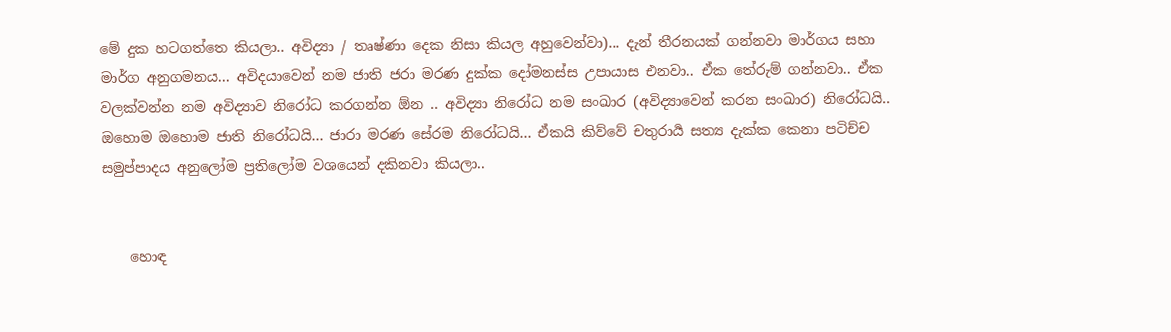මේ දුක හටගත්තෙ කියලා.. අවිද්‍යා / තෘෂ්ණා දෙක නිසා කියල අහුවෙන්වා)... දැන් තීරනයක් ගන්නවා මාර්ගය සහා මාර්ග අනුගමනය... අවිදයාවෙන් නම ජාති ජරා මරණ දුක්ක දෝමනස්ස උපායාස එනවා.. ඒක තේරුම් ගන්නවා.. ඒක වලක්වන්න නම අවිද්‍යාව නිරෝධ කරගන්න ඕන .. අවිද්‍යා නිරෝධ නම සංඛාර (අවිද්‍යාවෙන් කරන සංඛාර) නිරෝධයි.. ඔහොම ඔහොම ජාති නිරෝධයි... ජාරා මරණ සේරම නිරෝධයි... ඒකයි කිව්වේ චතුරාර්‍ය සත්‍ය දැක්ක කෙනා පටිච්ච සමුප්පාදය අනුලෝම ප්‍රතිලෝම වශයෙන් දකිනවා කියලා..


    හොඳ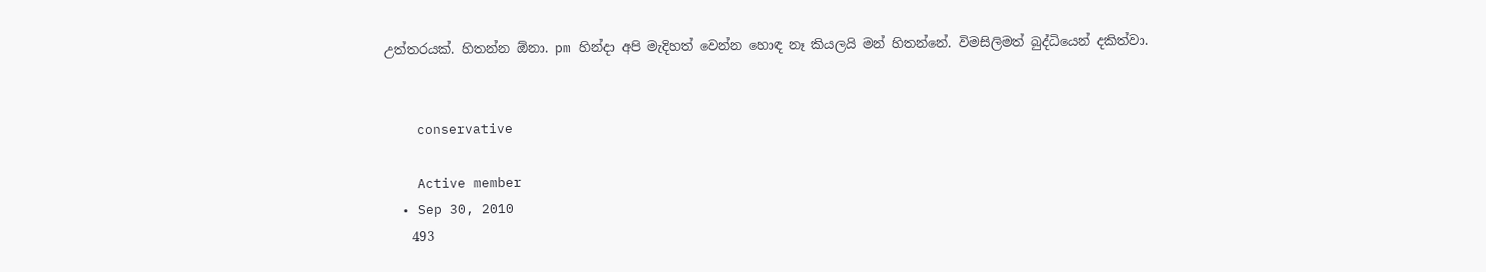උත්තරයක්. හිතන්න ඕනා. pm හින්දා අපි මැදිහත් වෙන්න හොඳ නෑ කියලයි මන් හිතන්නේ. විමසිලිමත් බුද්ධියෙන් දකිත්වා.


    conservative

    Active member
  • Sep 30, 2010
    493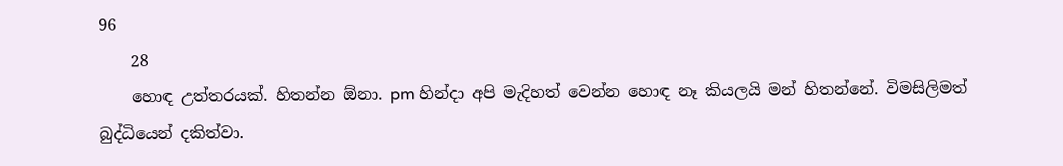96
    28
    හොඳ උත්තරයක්. හිතන්න ඕනා. pm හින්දා අපි මැදිහත් වෙන්න හොඳ නෑ කියලයි මන් හිතන්නේ. විමසිලිමත් බුද්ධියෙන් දකිත්වා.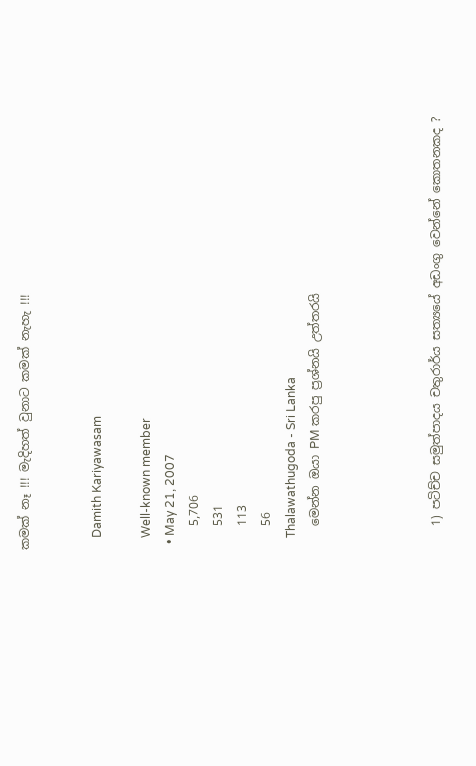කමක් නෑ !!! මැදිහත් වුනාට කමක් නැහැ !!!


    Damith Kariyawasam

    Well-known member
  • May 21, 2007
    5,706
    531
    113
    56
    Thalawathugoda - Sri Lanka
    මෙන්න ඔයා PM කරපු ප්‍රශ්නයි උත්තරයි




    1) පටිච්ච සමුත්පාදය චතුරාර්ය සත්‍යයේ අඩංගු වෙන්නේ කොතනකද ?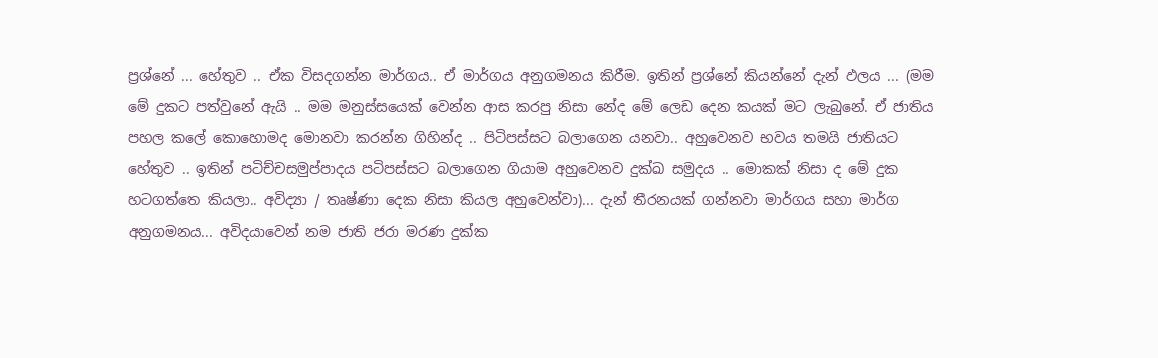ප්‍රශ්නේ ... හේතුව .. ඒක විසදගන්න මාර්ගය.. ඒ මාර්ගය අනුගමනය කිරීම. ඉතින් ප්‍රශ්නේ කියන්නේ දැන් ඵලය ... (මම මේ දුකට පත්වුනේ ඇයි .. මම මනුස්සයෙක් වෙන්න ආස කරපු නිසා නේද මේ ලෙඩ දෙන කයක් මට ලැබුනේ. ඒ ජාතිය පහල කලේ කොහොමද මොනවා කරන්න ගිහින්ද .. පිටිපස්සට බලාගෙන යනවා.. අහුවෙනව භවය තමයි ජාතියට හේතුව .. ඉතින් පටිච්චසමුප්පාදය පටිපස්සට බලාගෙන ගියාම අහුවෙනව දුක්ඛ සමුදය .. මොකක් නිසා ද මේ දුක හටගත්තෙ කියලා.. අවිද්‍යා / තෘෂ්ණා දෙක නිසා කියල අහුවෙන්වා)... දැන් තීරනයක් ගන්නවා මාර්ගය සහා මාර්ග අනුගමනය... අවිදයාවෙන් නම ජාති ජරා මරණ දුක්ක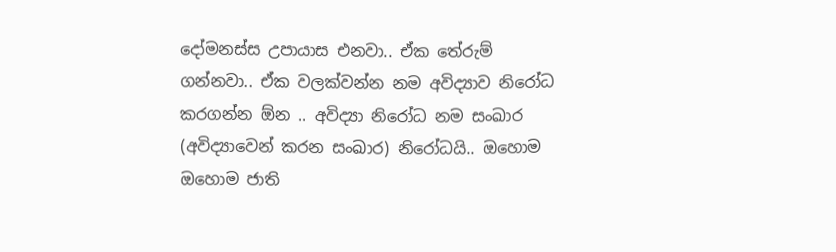දෝමනස්ස උපායාස එනවා.. ඒක තේරුම් ගන්නවා.. ඒක වලක්වන්න නම අවිද්‍යාව නිරෝධ කරගන්න ඕන .. අවිද්‍යා නිරෝධ නම සංඛාර (අවිද්‍යාවෙන් කරන සංඛාර) නිරෝධයි.. ඔහොම ඔහොම ජාති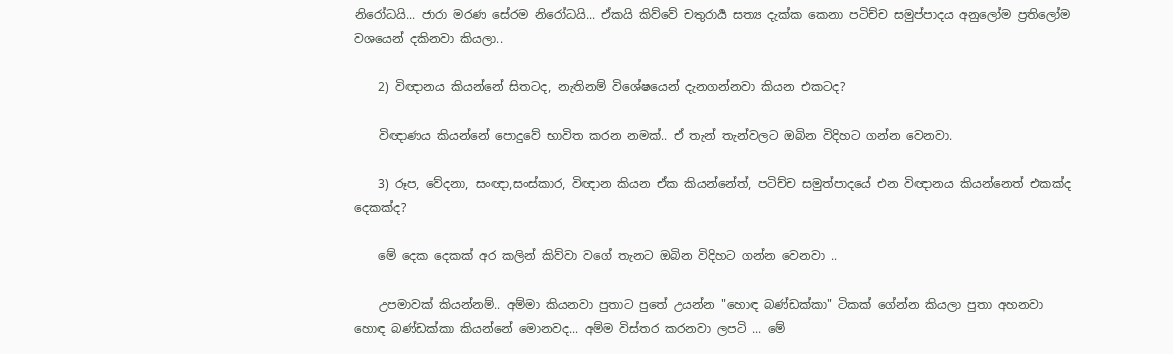නිරෝධයි... ජාරා මරණ සේරම නිරෝධයි... ඒකයි කිව්වේ චතුරාර්‍ය සත්‍ය දැක්ක කෙනා පටිච්ච සමුප්පාදය අනුලෝම ප්‍රතිලෝම වශයෙන් දකිනවා කියලා..

    2) විඥානය කියන්නේ සිතටද, නැතිනම් විශේෂයෙන් දැනගන්නවා කියන එකටද?

    විඥාණය කියන්නේ පොදුවේ භාවිත කරන නමක්.. ඒ තැන් තැන්වලට ඔබින විදිහට ගන්න වෙනවා.

    3) රූප, වේදනා, සංඥා,සංස්කාර, විඥාන කියන ඒක කියන්නේත්, පටිච්ච සමුත්පාදයේ එන විඥානය කියන්නෙත් එකක්ද දෙකක්ද?

    මේ දෙක දෙකක් අර කලින් කිව්වා වගේ තැනට ඔබින විදිහට ගන්න වෙනවා ..

    උපමාවක් කියන්නම්.. අම්මා කියනවා පුතාට පුතේ උයන්න "හොඳ බණ්ඩක්කා" ටිකක් ගේන්න කියලා පුතා අහනවා හොඳ බණ්ඩක්කා කියන්නේ මොනවද... අම්ම විස්තර කරනවා ලපටි ... මේ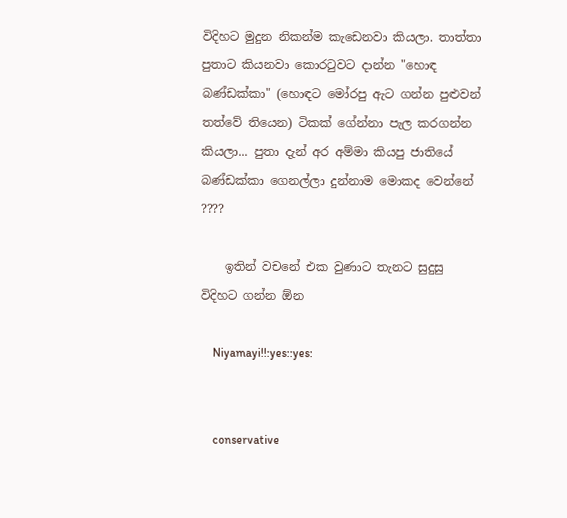විදිහට මුදුන නිකන්ම කැඩෙනවා කියලා. තාත්තා පුතාට කියනවා කොරටුවට දාන්න "හොඳ බණ්ඩක්කා" (හොඳට මෝරපු ඇට ගන්න පුළුවන් තත්වේ තියෙන) ටිකක් ගේන්නා පැල කරගන්න කියලා... පුතා දැන් අර අම්මා කියපු ජාතියේ බණ්ඩක්කා ගෙනල්ලා දුන්නාම මොකද වෙන්නේ ????

    ඉතින් වචනේ එක වුණාට තැනට සුදුසු විදිහට ගන්න ඕන

    Niyamayi!!:yes::yes:


    conservative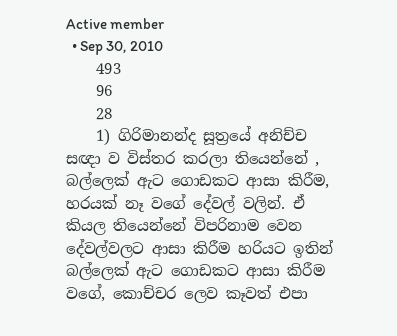Active member
  • Sep 30, 2010
    493
    96
    28
    1) ගිරිමානන්ද සූත්‍රයේ අනිච්ච සඥා ව විස්තර කරලා තියෙන්නේ , බල්ලෙක් ඇට ගොඩකට ආසා කිරීම, හරයක් නෑ වගේ දේවල් වලින්. ඒ කියල තියෙන්නේ විපරිනාම වෙන දේවල්වලට ආසා කිරීම හරියට ඉතින් බල්ලෙක් ඇට ගොඩකට ආසා කිරීම වගේ, කොච්චර ලෙව කෑවත් එපා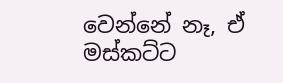වෙන්නේ නෑ, ඒ මස්කට්ට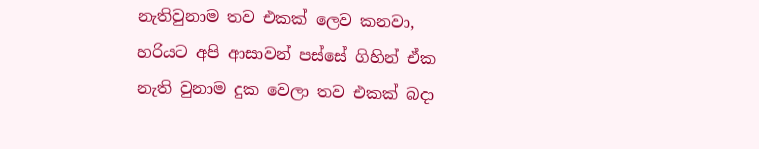නැතිවුනාම තව එකක් ලෙව කනවා, හරියට අපි ආසාවන් පස්සේ ගිහින් ඒක නැති වුනාම දුක වෙලා තව එකක් බදා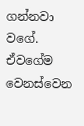ගන්නවා වගේ. ඒවගේම වෙනස්වෙන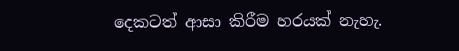දෙකටත් ආසා කිරීම හරයක් නැහැ.